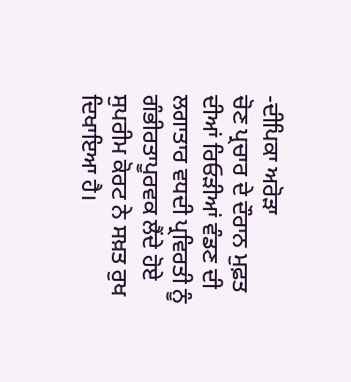-ਦੀਪਿਕਾ ਅਰੋੜਾ
ਚੋਣ ਪ੍ਰਚਾਰ ਦੇ ਦੌਰਾਨ ਮੁਫ਼ਤ ਦੀਆਂ ਰਿਓੜੀਆਂ ਵੰਡਣ ਦੀ ਲਗਾਤਾਰ ਵਧਦੀ ਪ੍ਰਵਿਰਤੀ ਨੂੰ ਗੰਭੀਰਤਾਪੂਰਵਕ ਲੈਂਦੇ ਹੋਏ ਸੁਪਰੀਮ ਕੋਰਟ ਨੇ ਸਖ਼ਤ ਰੁਖ ਦਿਖਾਇਆ ਹੈ।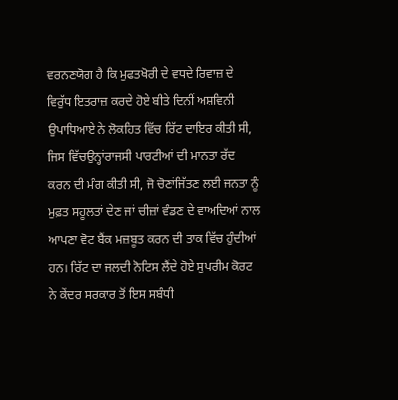ਵਰਨਣਯੋਗ ਹੈ ਕਿ ਮੁਫਤਖੋਰੀ ਦੇ ਵਧਦੇ ਰਿਵਾਜ਼ ਦੇ ਵਿਰੁੱਧ ਇਤਰਾਜ਼ ਕਰਦੇ ਹੋਏ ਬੀਤੇ ਦਿਨੀਂ ਅਸ਼ਵਿਨੀ ਉਪਾਧਿਆਏ ਨੇ ਲੋਕਹਿਤ ਵਿੱਚ ਰਿੱਟ ਦਾਇਰ ਕੀਤੀ ਸੀ, ਜਿਸ ਵਿੱਚਉਨ੍ਹਾਂਰਾਜਸੀ ਪਾਰਟੀਆਂ ਦੀ ਮਾਨਤਾ ਰੱਦ ਕਰਨ ਦੀ ਮੰਗ ਕੀਤੀ ਸੀ, ਜੋ ਚੋਣਾਂਜਿੱਤਣ ਲਈ ਜਨਤਾ ਨੂੰ ਮੁਫ਼ਤ ਸਹੂਲਤਾਂ ਦੇਣ ਜਾਂ ਚੀਜ਼ਾਂ ਵੰਡਣ ਦੇ ਵਾਅਦਿਆਂ ਨਾਲ ਆਪਣਾ ਵੋਟ ਬੈਂਕ ਮਜ਼ਬੂਤ ਕਰਨ ਦੀ ਤਾਕ ਵਿੱਚ ਹੁੰਦੀਆਂ ਹਨ। ਰਿੱਟ ਦਾ ਜਲਦੀ ਨੋਟਿਸ ਲੈਂਦੇ ਹੋਏ ਸੁਪਰੀਮ ਕੋਰਟ ਨੇ ਕੇਂਦਰ ਸਰਕਾਰ ਤੋਂ ਇਸ ਸਬੰਧੀ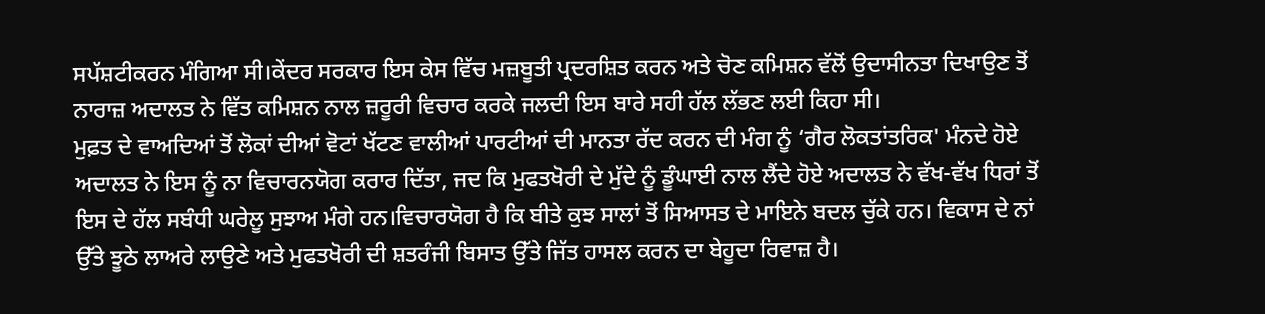ਸਪੱਸ਼ਟੀਕਰਨ ਮੰਗਿਆ ਸੀ।ਕੇਂਦਰ ਸਰਕਾਰ ਇਸ ਕੇਸ ਵਿੱਚ ਮਜ਼ਬੂਤੀ ਪ੍ਰਦਰਸ਼ਿਤ ਕਰਨ ਅਤੇ ਚੋਣ ਕਮਿਸ਼ਨ ਵੱਲੋਂ ਉਦਾਸੀਨਤਾ ਦਿਖਾਉਣ ਤੋਂ ਨਾਰਾਜ਼ ਅਦਾਲਤ ਨੇ ਵਿੱਤ ਕਮਿਸ਼ਨ ਨਾਲ ਜ਼ਰੂਰੀ ਵਿਚਾਰ ਕਰਕੇ ਜਲਦੀ ਇਸ ਬਾਰੇ ਸਹੀ ਹੱਲ ਲੱਭਣ ਲਈ ਕਿਹਾ ਸੀ।
ਮੁਫ਼ਤ ਦੇ ਵਾਅਦਿਆਂ ਤੋਂ ਲੋਕਾਂ ਦੀਆਂ ਵੋਟਾਂ ਖੱਟਣ ਵਾਲੀਆਂ ਪਾਰਟੀਆਂ ਦੀ ਮਾਨਤਾ ਰੱਦ ਕਰਨ ਦੀ ਮੰਗ ਨੂੰ ‘ਗੈਰ ਲੋਕਤਾਂਤਰਿਕ' ਮੰਨਦੇ ਹੋਏ ਅਦਾਲਤ ਨੇ ਇਸ ਨੂੰ ਨਾ ਵਿਚਾਰਨਯੋਗ ਕਰਾਰ ਦਿੱਤਾ, ਜਦ ਕਿ ਮੁਫਤਖੋਰੀ ਦੇ ਮੁੱਦੇ ਨੂੰ ਡੂੰਘਾਈ ਨਾਲ ਲੈਂਦੇ ਹੋਏ ਅਦਾਲਤ ਨੇ ਵੱਖ-ਵੱਖ ਧਿਰਾਂ ਤੋਂ ਇਸ ਦੇ ਹੱਲ ਸਬੰਧੀ ਘਰੇਲੂ ਸੁਝਾਅ ਮੰਗੇ ਹਨ।ਵਿਚਾਰਯੋਗ ਹੈ ਕਿ ਬੀਤੇ ਕੁਝ ਸਾਲਾਂ ਤੋਂ ਸਿਆਸਤ ਦੇ ਮਾਇਨੇ ਬਦਲ ਚੁੱਕੇ ਹਨ। ਵਿਕਾਸ ਦੇ ਨਾਂ ਉੱਤੇ ਝੂਠੇ ਲਾਅਰੇ ਲਾਉਣੇ ਅਤੇ ਮੁਫਤਖੋਰੀ ਦੀ ਸ਼ਤਰੰਜੀ ਬਿਸਾਤ ਉੱਤੇ ਜਿੱਤ ਹਾਸਲ ਕਰਨ ਦਾ ਬੇਹੂਦਾ ਰਿਵਾਜ਼ ਹੈ।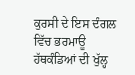ਕੁਰਸੀ ਦੇ ਇਸ ਦੰਗਲ ਵਿੱਚ ਭਰਮਾਊ ਹੱਥਕੰਡਿਆਂ ਦੀ ਖੁੱਲ੍ਹ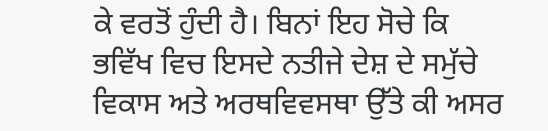ਕੇ ਵਰਤੋਂ ਹੁੰਦੀ ਹੈ। ਬਿਨਾਂ ਇਹ ਸੋਚੇ ਕਿ ਭਵਿੱਖ ਵਿਚ ਇਸਦੇ ਨਤੀਜੇ ਦੇਸ਼ ਦੇ ਸਮੁੱਚੇ ਵਿਕਾਸ ਅਤੇ ਅਰਥਵਿਵਸਥਾ ਉੱਤੇ ਕੀ ਅਸਰ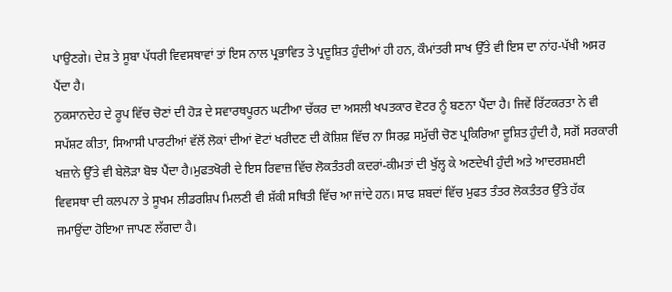ਪਾਉਣਗੇ। ਦੇਸ਼ ਤੇ ਸੂਬਾ ਪੱਧਰੀ ਵਿਵਸਥਾਵਾਂ ਤਾਂ ਇਸ ਨਾਲ ਪ੍ਰਭਾਵਿਤ ਤੇ ਪ੍ਰਦੂਸ਼ਿਤ ਹੁੰਦੀਆਂ ਹੀ ਹਨ, ਕੌਮਾਂਤਰੀ ਸਾਖ ਉੱਤੇ ਵੀ ਇਸ ਦਾ ਨਾਂਹ-ਪੱਖੀ ਅਸਰ ਪੈਂਦਾ ਹੈ।
ਨੁਕਸਾਨਦੇਹ ਦੇ ਰੂਪ ਵਿੱਚ ਚੋਣਾਂ ਦੀ ਹੋੜ ਦੇ ਸਵਾਰਥਪੂਰਨ ਘਟੀਆ ਚੱਕਰ ਦਾ ਅਸਲੀ ਖਪਤਕਾਰ ਵੋਟਰ ਨੂੰ ਬਣਨਾ ਪੈਂਦਾ ਹੈ। ਜਿਵੇਂ ਰਿੱਟਕਰਤਾ ਨੇ ਵੀ ਸਪੱਸ਼ਟ ਕੀਤਾ, ਸਿਆਸੀ ਪਾਰਟੀਆਂ ਵੱਲੋਂ ਲੋਕਾਂ ਦੀਆਂ ਵੋਟਾਂ ਖਰੀਦਣ ਦੀ ਕੋਸ਼ਿਸ਼ ਵਿੱਚ ਨਾ ਸਿਰਫ਼ ਸਮੁੱਚੀ ਚੋਣ ਪ੍ਰਕਿਰਿਆ ਦੂਸ਼ਿਤ ਹੁੰਦੀ ਹੈ, ਸਗੋਂ ਸਰਕਾਰੀ ਖਜ਼ਾਨੇ ਉੱਤੇ ਵੀ ਬੇਲੋੜਾ ਬੋਝ ਪੈਂਦਾ ਹੈ।ਮੁਫਤਖੋਰੀ ਦੇ ਇਸ ਰਿਵਾਜ਼ ਵਿੱਚ ਲੋਕਤੰਤਰੀ ਕਦਰਾਂ-ਕੀਮਤਾਂ ਦੀ ਖੁੱਲ੍ਹ ਕੇ ਅਣਦੇਖੀ ਹੁੰਦੀ ਅਤੇ ਆਦਰਸ਼ਮਈ ਵਿਵਸਥਾ ਦੀ ਕਲਪਨਾ ਤੇ ਸੂਖਮ ਲੀਡਰਸ਼ਿਪ ਮਿਲਣੀ ਵੀ ਸ਼ੱਕੀ ਸਥਿਤੀ ਵਿੱਚ ਆ ਜਾਂਦੇ ਹਨ। ਸਾਫ ਸ਼ਬਦਾਂ ਵਿੱਚ ਮੁਫਤ ਤੰਤਰ ਲੋਕਤੰਤਰ ਉੱਤੇ ਹੱਕ ਜਮਾਉਂਦਾ ਹੋਇਆ ਜਾਪਣ ਲੱਗਦਾ ਹੈ।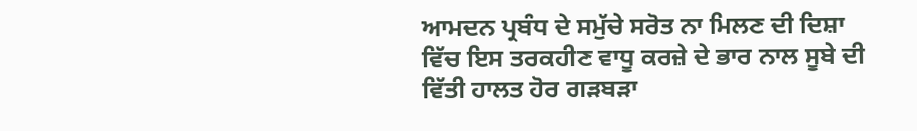ਆਮਦਨ ਪ੍ਰਬੰਧ ਦੇ ਸਮੁੱਚੇ ਸਰੋਤ ਨਾ ਮਿਲਣ ਦੀ ਦਿਸ਼ਾ ਵਿੱਚ ਇਸ ਤਰਕਹੀਣ ਵਾਧੂ ਕਰਜ਼ੇ ਦੇ ਭਾਰ ਨਾਲ ਸੂਬੇ ਦੀ ਵਿੱਤੀ ਹਾਲਤ ਹੋਰ ਗੜਬੜਾ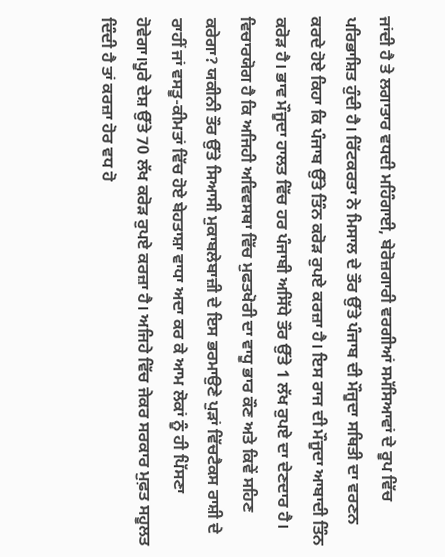ਜਾਂਦੀ ਹੈ ਤੇ ਲਗਾਤਾਰ ਵਧਦੀ ਮਹਿੰਗਾਈ, ਬੇਰੋਜ਼ਗਾਰੀ ਵਰਗੀਆਂ ਸਮੱਸਿਆਵਾਂ ਦੇ ਰੂਪ ਵਿੱਚ ਪਰਿਭਾਸ਼ਿਤ ਹੁੰਦੀ ਹੈ। ਰਿੱਟਕਰਤਾ ਨੇ ਮਿਸਾਲ ਦੇ ਤੌਰ ਉੱਤੇ ਪੰਜਾਬ ਦੀ ਮੌਜੂਦਾ ਸਥਿਤੀ ਦਾ ਵਰਣਨ ਕਰਦੇ ਹੋਏ ਕਿਹਾ ਕਿ ਪੰਜਾਬ ਉੱਤੇ ਤਿੰਨ ਕਰੋੜ ਰੁਪਏ ਕਰਜ਼ਾ ਹੈ। ਇਸ ਰਾਜ ਦੀ ਮੌਜੂਦਾ ਆਬਾਦੀ ਤਿੰਨ ਕਰੋੜ ਹੈ। ਭਾਵ ਮੌਜੂਦਾ ਹਾਲਤ ਵਿੱਚ ਹਰ ਪੰਜਾਬੀ ਅਸਿੱਧੇ ਤੌਰ ਉੱਤੇ 1 ਲੱਖ ਰੁਪਏ ਦਾ ਦੇਣਦਾਰ ਹੈ। ਵਿਚਾਰਯੋਗ ਹੈ ਕਿ ਅਜਿਹੀ ਅਵਿਵਸਥਾ ਵਿੱਚ ਮੁਫਤਖੋਰੀ ਦਾ ਵਾਧੂ ਭਾਰ ਕੌਣ ਅਤੇ ਕਿਵੇਂ ਸਹਿਣ ਕਰੇਗਾ? ਯਕੀਨੀ ਤੌਰ ਉੱਤੇ ਸਿਆਸੀ ਮੁਕਾਬਲੇਬਾਜ਼ੀ ਦੇ ਇਸ ਭਰਮਾਉਣੇ ਪੁੜਾਂ ਵਿੱਚਟੈਕਸ ਰਾਸ਼ੀ ਦੇ ਰਾਹੀਂ ਜਾਂ ਵਸਤੂ-ਕੀਮਤਾਂ ਵਿੱਚ ਹੋਏ ਬੇਹਤਾਸ਼ਾ ਵਾਧਾ ਅਦਾ ਕਰ ਕੇ ਆਮ ਲੋਕਾਂ ਨੂੰ ਹੀ ਪਿੱਸਣਾ ਹੋਵੇਗਾ।ਪੂਰੇ ਦੇਸ਼ ਉੱਤੇ 70 ਲੱਖ ਕਰੋੜ ਰੁਪਏ ਕਰਜ਼ਾ ਹੈ। ਅਜਿਹੇ ਵਿੱਚ ਜੇਕਰ ਸਰਕਾਰ ਮੁਫ਼ਤ ਸਹੂਲਤ ਦਿੰਦੀ ਹੈ ਤਾਂ ਕਰਜ਼ਾ ਹੋਰ ਵਧ ਹੋ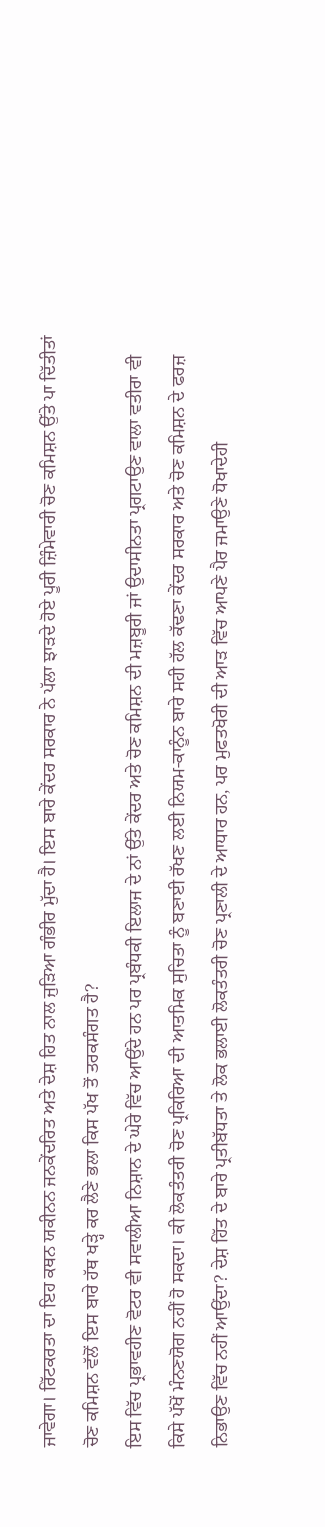ਜਾਵੇਗਾ। ਰਿੱਟਕਰਤਾ ਦਾ ਇਹ ਕਥਨ ਯਕੀਨਨ ਜਨਕੇਂਦਰਿਤ ਅਤੇ ਦੇਸ਼ ਹਿਤ ਨਾਲ ਜੁੜਿਆ ਗੰਭੀਰ ਮੁੱਦਾ ਹੈ। ਇਸ ਬਾਰੇ ਕੇਂਦਰ ਸਰਕਾਰ ਨੇ ਪੱਲਾ ਝਾੜਦੇ ਹੋਏ ਪੂਰੀ ਜ਼ਿੰਮੇਵਾਰੀ ਚੋਣ ਕਮਿਸ਼ਨ ਉੱਤੇ ਪਾ ਦਿੱਤੀਤਾਂ ਚੋਣ ਕਮਿਸ਼ਨ ਵੱਲੋਂ ਇਸ ਬਾਰੇ ਹੱਥ ਖੜ੍ਹੇ ਕਰ ਲੈਣੇ ਭਲਾ ਕਿਸ ਪੱਖ ਤੋਂ ਤਰਕਸੰਗਤ ਹੈ?
ਇਸ ਵਿੱਚ ਪ੍ਰਭਾਵਹੀਣ ਵੋਟਰ ਵੀ ਸਵਾਲੀਆ ਨਿਸ਼ਾਨ ਦੇ ਘੇਰੇ ਵਿੱਚ ਆਉਂਦੇ ਹਨ ਪਰ ਪ੍ਰਬੰਧਕੀ ਇਲਾਜ ਦੇ ਨਾਂ ਉੱਤੇ ਕੇਂਦਰ ਅਤੇ ਚੋਣ ਕਮਿਸ਼ਨ ਦੀ ਮਜ਼ਬੂਰੀ ਜਾਂ ਉਦਾਸੀਨਤਾ ਪ੍ਰਗਟਾਉਣ ਵਾਲਾ ਵਤੀਰਾ ਵੀ ਕਿਸੇ ਪੱਖੋਂ ਮੰਨਣਯੋਗ ਨਹੀਂ ਹੋ ਸਕਦਾ। ਕੀ ਲੋਕਤੰਤਰੀ ਚੋਣ ਪ੍ਰਕਿਰਿਆ ਦੀ ਆਤਮਿਕ ਸੁਚਿਤਾ ਨੂੰ ਬਣਾਈ ਰੱਖਣ ਲਈ ਨਿਯਮ-ਕਾਨੂੰਨ ਬਾਰੇ ਸਹੀ ਹੱਲ ਕੱਢਣਾ ਕੇਂਦਰ ਸਰਕਾਰ ਅਤੇ ਚੋਣ ਕਮਿਸ਼ਨ ਦੇ ਫਰਜ਼ ਨਿਭਾਉਣ ਵਿੱਚ ਨਹੀਂ ਆਉਂਦਾ? ਦੇਸ਼ ਹਿੱਤ ਦੇ ਬਾਰੇ ਪ੍ਰਤੀਬੱਧਤਾ ਤੇ ਲੋਕ ਭਲਾਈ ਲੋਕਤੰਤਰੀ ਚੋਣ ਪ੍ਰਣਾਲੀ ਦੇ ਆਧਾਰ ਹਨ, ਪਰ ਮੁਫਤਖੋਰੀ ਦੀ ਆੜ ਵਿੱਚ ਆਪਣੇ ਪੈਰ ਜਮਾਉਣੇ ਧੋਖਾਦੇਹੀ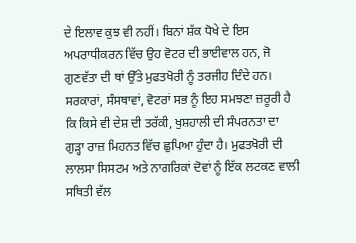ਦੇ ਇਲਾਵ ਕੁਝ ਵੀ ਨਹੀਂ। ਬਿਨਾਂ ਸ਼ੱਕ ਧੋਖੇ ਦੇ ਇਸ ਅਪਰਾਧੀਕਰਨ ਵਿੱਚ ਉਹ ਵੋਟਰ ਦੀ ਭਾਈਵਾਲ ਹਨ, ਜੋ ਗੁਣਵੱਤਾ ਦੀ ਥਾਂ ਉੱਤੇ ਮੁਫਤਖੋਰੀ ਨੂੰ ਤਰਜੀਹ ਦਿੰਦੇ ਹਨ।
ਸਰਕਾਰਾਂ, ਸੰਸਥਾਵਾਂ, ਵੋਟਰਾਂ ਸਭ ਨੂੰ ਇਹ ਸਮਝਣਾ ਜ਼ਰੂਰੀ ਹੈ ਕਿ ਕਿਸੇ ਵੀ ਦੇਸ਼ ਦੀ ਤਰੱਕੀ, ਖੁਸ਼ਹਾਲੀ ਦੀ ਸੰਪਰਨਤਾ ਦਾ ਗੁੜ੍ਹਾ ਰਾਜ਼ ਮਿਹਨਤ ਵਿੱਚ ਛੁਪਿਆ ਹੁੰਦਾ ਹੈ। ਮੁਫਤਖੋਰੀ ਦੀ ਲਾਲਸਾ ਸਿਸਟਮ ਅਤੇ ਨਾਗਰਿਕਾਂ ਦੋਵਾਂ ਨੂੰ ਇੱਕ ਲਟਕਣ ਵਾਲੀ ਸਥਿਤੀ ਵੱਲ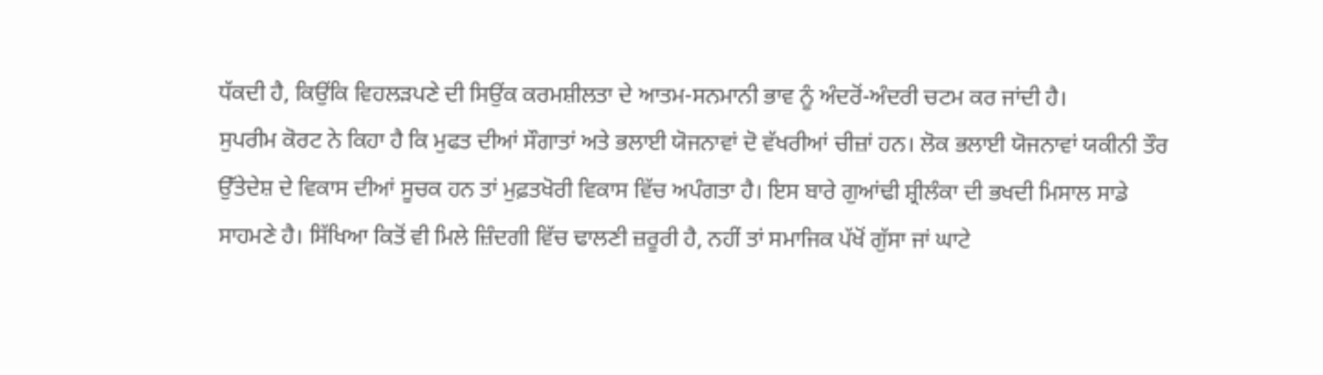ਧੱਕਦੀ ਹੈ, ਕਿਉਂਕਿ ਵਿਹਲੜਪਣੇ ਦੀ ਸਿਉਂਕ ਕਰਮਸ਼ੀਲਤਾ ਦੇ ਆਤਮ-ਸਨਮਾਨੀ ਭਾਵ ਨੂੰ ਅੰਦਰੋਂ-ਅੰਦਰੀ ਚਟਮ ਕਰ ਜਾਂਦੀ ਹੈ।
ਸੁਪਰੀਮ ਕੋਰਟ ਨੇ ਕਿਹਾ ਹੈ ਕਿ ਮੁਫਤ ਦੀਆਂ ਸੌਗਾਤਾਂ ਅਤੇ ਭਲਾਈ ਯੋਜਨਾਵਾਂ ਦੋ ਵੱਖਰੀਆਂ ਚੀਜ਼ਾਂ ਹਨ। ਲੋਕ ਭਲਾਈ ਯੋਜਨਾਵਾਂ ਯਕੀਨੀ ਤੌਰ ਉੱਤੇਦੇਸ਼ ਦੇ ਵਿਕਾਸ ਦੀਆਂ ਸੂਚਕ ਹਨ ਤਾਂ ਮੁਫ਼ਤਖੋਰੀ ਵਿਕਾਸ ਵਿੱਚ ਅਪੰਗਤਾ ਹੈ। ਇਸ ਬਾਰੇ ਗੁਆਂਢੀ ਸ਼੍ਰੀਲੰਕਾ ਦੀ ਭਖਦੀ ਮਿਸਾਲ ਸਾਡੇ ਸਾਹਮਣੇ ਹੈ। ਸਿੱਖਿਆ ਕਿਤੋਂ ਵੀ ਮਿਲੇ ਜ਼ਿੰਦਗੀ ਵਿੱਚ ਢਾਲਣੀ ਜ਼ਰੂਰੀ ਹੈ, ਨਹੀਂ ਤਾਂ ਸਮਾਜਿਕ ਪੱਖੋਂ ਗੁੱਸਾ ਜਾਂ ਘਾਟੇ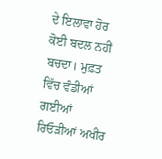ਦੇ ਇਲਾਵਾ ਹੋਰ ਕੋਈ ਬਦਲ ਨਹੀਂ ਬਚਦਾ। ਮੁਫ਼ਤ ਵਿੱਚ ਵੰਡੀਆਂ ਗਈਆਂ ਰਿਓੜੀਆਂ ਅਖੀਰ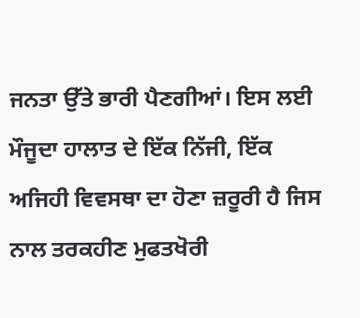ਜਨਤਾ ਉੱਤੇ ਭਾਰੀ ਪੈਣਗੀਆਂ। ਇਸ ਲਈ ਮੌਜੂਦਾ ਹਾਲਾਤ ਦੇ ਇੱਕ ਨਿੱਜੀ, ਇੱਕ ਅਜਿਹੀ ਵਿਵਸਥਾ ਦਾ ਹੋਣਾ ਜ਼ਰੂਰੀ ਹੈ ਜਿਸ ਨਾਲ ਤਰਕਹੀਣ ਮੁਫਤਖੋਰੀ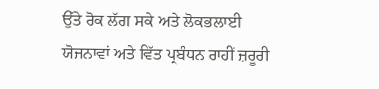ਉੱਤੇ ਰੋਕ ਲੱਗ ਸਕੇ ਅਤੇ ਲੋਕਭਲਾਈ ਯੋਜਨਾਵਾਂ ਅਤੇ ਵਿੱਤ ਪ੍ਰਬੰਧਨ ਰਾਹੀਂ ਜ਼ਰੂਰੀ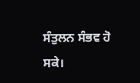ਸੰਤੁਲਨ ਸੰਭਵ ਹੋ ਸਕੇ।